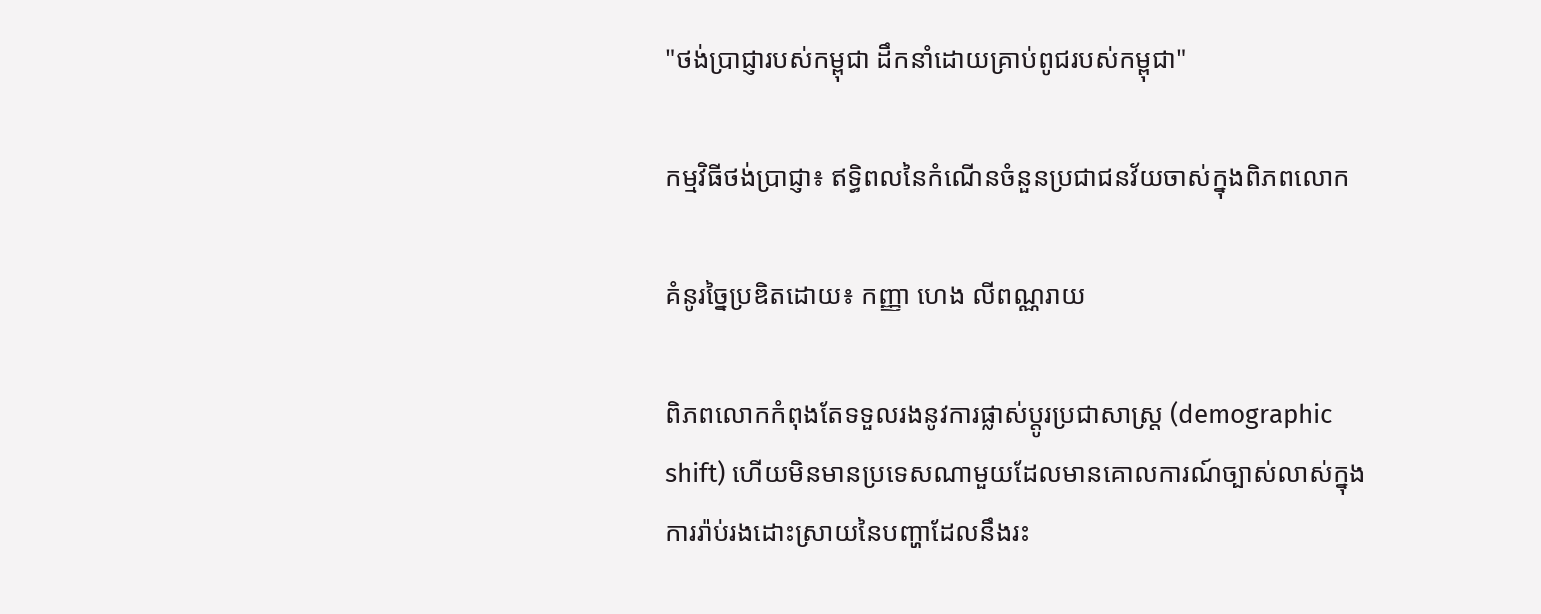"ថង់ប្រាជ្ញារបស់កម្ពុជា ដឹកនាំដោយគ្រាប់ពូជរបស់កម្ពុជា"

កម្មវិធីថង់ប្រាជ្ញា៖ ឥទ្ធិពលនៃកំណើនចំនួនប្រជាជនវ័យចាស់ក្នុងពិភពលោក

គំនូរច្នៃប្រឌិតដោយ៖ កញ្ញា ហេង លីពណ្ណរាយ

ពិភពលោកកំពុងតែទទួលរងនូវការផ្លាស់ប្តូរប្រជាសាស្រ្ត (demographic shift) ហើយមិនមានប្រទេសណាមួយដែលមានគោលការណ៍ច្បាស់លាស់ក្នុងការរ៉ាប់រងដោះស្រាយនៃបញ្ហាដែលនឹងរះ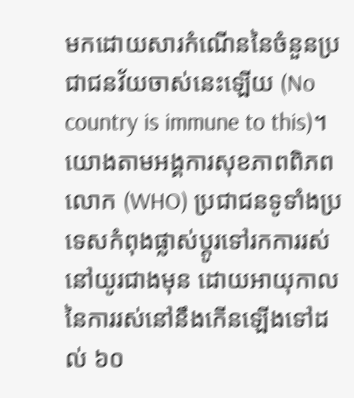មកដោយសារកំណើននៃចំនួនប្រជាជនវ័យចាស់នេះឡើយ (No country is immune to this)។ យោងតាមអង្គការសុខភាពពិភពលោក (WHO) ប្រជាជនទូទាំងប្រទេសកំពុងផ្លាស់ប្តូរទៅរកការរស់នៅយូរជាងមុន ដោយអាយុកាលនៃការរស់នៅនឹងកើនឡើងទៅដល់ ៦០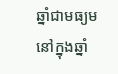ឆ្នាំជាមធ្យម នៅក្នុងឆ្នាំ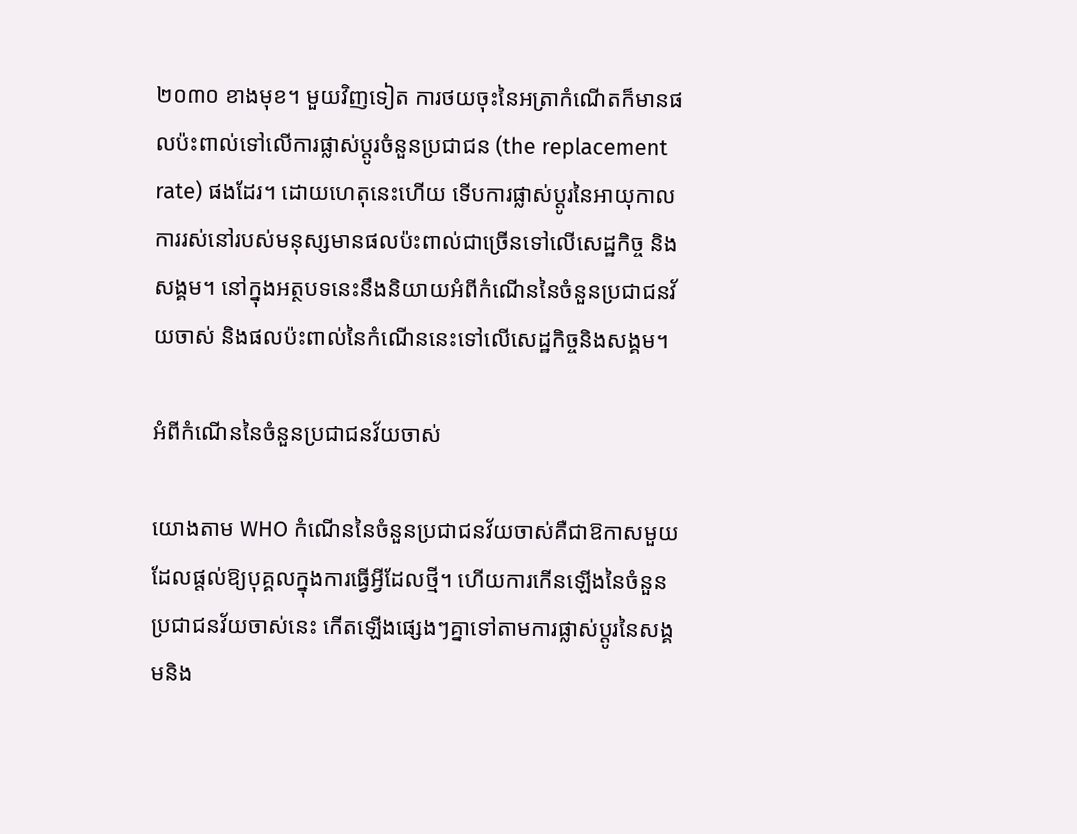២០៣០ ខាងមុខ។ មួយវិញទៀត ការថយចុះនៃអត្រាកំណើតក៏មានផលប៉ះពាល់ទៅលើការផ្លាស់ប្តូរចំនួនប្រជាជន (the replacement rate) ផងដែរ។ ដោយហេតុនេះហើយ ទើបការផ្លាស់ប្តូរនៃអាយុកាលការរស់នៅរបស់មនុស្សមានផលប៉ះពាល់ជាច្រើនទៅលើសេដ្ឋកិច្ច និងសង្គម។ នៅក្នុងអត្ថបទនេះនឹងនិយាយអំពីកំណើននៃចំនួនប្រជាជនវ័យចាស់ និងផលប៉ះពាល់នៃកំណើននេះទៅលើសេដ្ឋកិច្ចនិងសង្គម។

អំពីកំណើននៃចំនួនប្រជាជនវ័យចាស់

យោងតាម WHO កំណើននៃចំនួនប្រជាជនវ័យចាស់គឺជាឱកាសមួយដែលផ្តល់ឱ្យបុគ្គលក្នុងការធ្វើអ្វីដែលថ្មី។ ហើយការកើនឡើងនៃចំនួនប្រជាជនវ័យចាស់នេះ កើតឡើងផ្សេងៗគ្នាទៅតាមការផ្លាស់ប្តូរនៃសង្គមនិង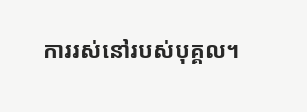ការរស់នៅរបស់បុគ្គល។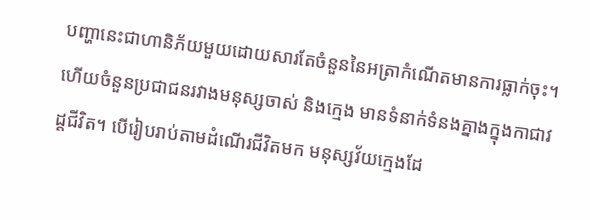បញ្ហានេះជាហានិភ័យមួយដោយសារតែចំនួននៃអត្រាកំណើតមានការធ្លាក់ចុះ។ ហើយចំនួនប្រជាជនរវាងមនុស្សចាស់ និងក្មេង មានទំនាក់ទំនងគ្នាងក្នុងកាជាវដ្តជីវិត។ បើរៀបរាប់តាមដំណើរជីវិតមក មនុស្សវ័យក្មេងដែ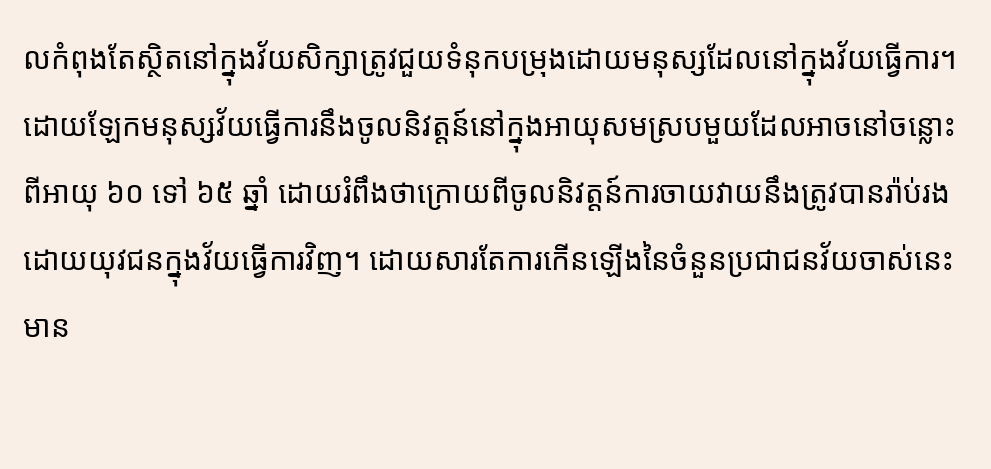លកំពុងតែស្ថិតនៅក្នុងវ័យសិក្សាត្រូវជួយទំនុកបម្រុងដោយមនុស្សដែលនៅក្នុងវ័យធ្វើការ។ ដោយឡែកមនុស្សវ័យធ្វើការនឹងចូលនិវត្តន៍នៅក្នុងអាយុសមស្របមួយដែលអាចនៅចន្លោះពីអាយុ ៦០ ទៅ ៦៥ ឆ្នាំ ដោយរំពឹងថាក្រោយពីចូលនិវត្តន៍ការចាយវាយនឹងត្រូវបានរ៉ាប់រងដោយយុវជនក្នុងវ័យធ្វើការវិញ។ ដោយសារតែការកើនឡើងនៃចំនួនប្រជាជនវ័យចាស់នេះមាន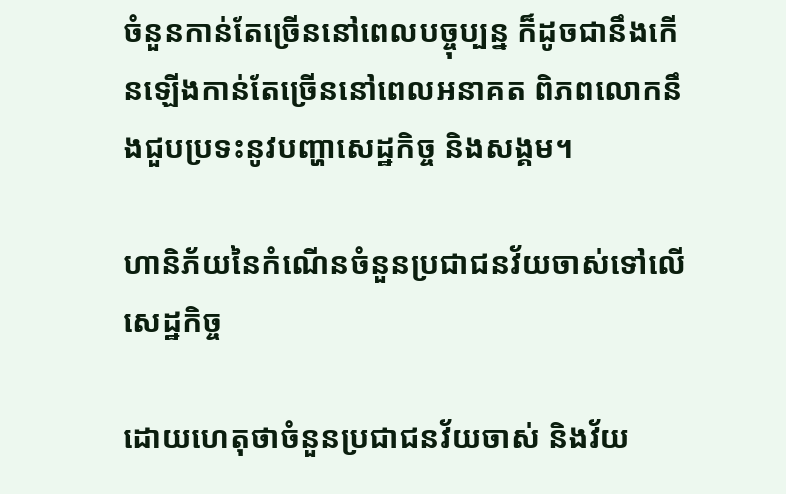ចំនួនកាន់តែច្រើននៅពេលបច្ចុប្បន្ន ក៏ដូចជានឹងកើនឡើងកាន់តែច្រើននៅពេលអនាគត ពិភពលោកនឹងជួបប្រទះនូវបញ្ហាសេដ្ឋកិច្ច និងសង្គម។

ហានិភ័យនៃកំណើនចំនួនប្រជាជនវ័យចាស់ទៅលើសេដ្ឋកិច្ច

ដោយហេតុថាចំនួនប្រជាជនវ័យចាស់ និងវ័យ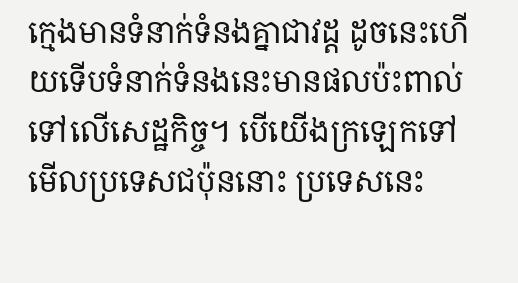ក្មេងមានទំនាក់ទំនងគ្នាជាវដ្ត ដូចនេះហើយទើបទំនាក់ទំនងនេះមានផលប៉ះពាល់ទៅលើសេដ្ឋកិច្ច។ បើយើងក្រឡេកទៅមើលប្រទេសជប៉ុននោះ ប្រទេសនេះ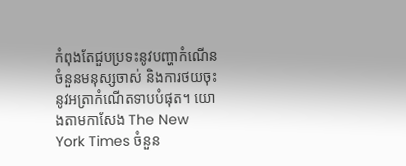កំពុងតែជួបប្រទះនូវបញ្ហាកំណើនចំនួនមនុស្សចាស់ និងការថយចុះនូវអត្រាកំណើតទាបបំផុត។ យោងតាមកាសែង The New York Times ចំនួន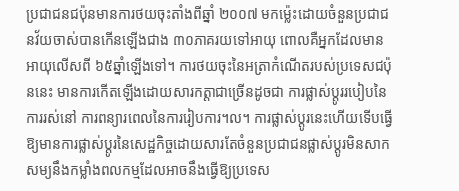ប្រជាជនជប៉ុនមានការថយចុះតាំងពីឆ្នាំ ២០០៧ មកម្ល៉េះដោយចំនួនប្រជាជនវ័យចាស់បានកើនឡើងជាង ៣០ភាគរយទៅអាយុ ពោលគឺអ្នកដែលមានអាយុលើសពី ៦៥ឆ្នាំឡើងទៅ។ ការថយចុះនៃអត្រាកំណើតរបស់ប្រទេសជប៉ុននេះ មានការកើតឡើងដោយសារកត្តាជាច្រើនដូចជា ការផ្លាស់ប្តូររបៀបនៃការរស់នៅ ការពន្យារពេលនៃការរៀបការ។ល។ ការផ្លាស់ប្តូរនេះហើយទើបធ្វើឱ្យមានការផ្លាស់ប្តូរនៃសេដ្ឋកិច្ចដោយសារតែចំនួនប្រជាជនផ្លាស់ប្តូរមិនសាកសម្យនឹងកម្លាំងពលកម្មដែលអាចនឹងធ្វើឱ្យប្រទេស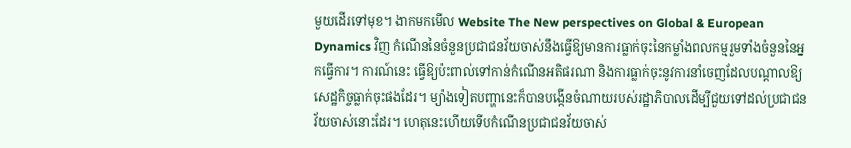មួយដើរទៅមុខ។ ងាកមកមើល Website The New perspectives on Global & European Dynamics វិញ កំណើននៃចំនួនប្រជាជនវ័យចាស់នឹងធ្វើឱ្យមានការធ្លាក់ចុះនៃកម្លាំងពលកម្មរួមទាំងចំនួននៃអ្នកធ្វើការ។ ការណ៍នេះ ធ្វើឱ្យប៉ះពាល់ទៅកាន់កំណើនអតិផរណា និងការធ្លាក់ចុះនូវការនាំចេញដែលបណ្ដាលឱ្យសេដ្ឋកិច្ចធ្លាក់ចុះផងដែរ។ ម្យ៉ាងទៀតបញ្ហានេះក៏បានបង្កើនចំណាយរបស់រដ្ឋាភិបាលដើម្បីជួយទៅដល់ប្រជាជនវ័យចាស់នោះដែរ។ ហេតុនេះហើយទើបកំណើនប្រជាជនវ័យចាស់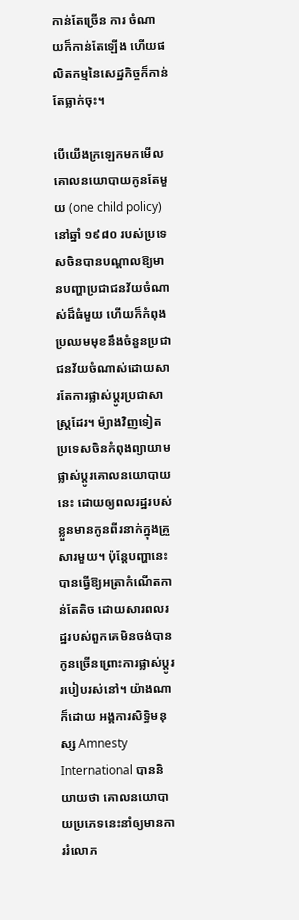កាន់តែច្រើន ការ ចំណាយក៏កាន់តែឡើង ហើយផលិតកម្មនៃសេដ្ឋកិច្ចក៏កាន់តែធ្លាក់ចុះ។

បើយើងក្រឡេកមកមើលគោលនយោបាយកូនតែមួយ (one child policy) នៅឆ្នាំ ១៩៨០ របស់ប្រទេសចិនបានបណ្តាលឱ្យមានបញ្ហាប្រជាជនវ័យចំណាស់ដ៏ធំមួយ ហើយក៏កំពុងប្រឈមមុខនឹងចំនួនប្រជាជនវ័យចំណាស់ដោយសារតែការផ្លាស់ប្តូរប្រជាសាស្រ្តដែរ។ ម៉្យាងវិញទៀត ប្រទេសចិនកំពុងព្យាយាមផ្លាស់ប្តូរគោលនយោបាយនេះ ដោយឲ្យពលរដ្ឋរបស់ខ្លួនមានកូនពីរនាក់ក្នុងគ្រួសារមួយ។ ប៉ុន្តែបញ្ហានេះបានធ្វើឱ្យអត្រាកំណើតកាន់តែតិច ដោយសារពលរដ្ឋរបស់ពួកគេមិនចង់បានកូនច្រើនព្រោះការផ្លាស់ប្តូររបៀបរស់នៅ។ យ៉ាងណាក៏ដោយ អង្គការសិទ្ធិមនុស្ស Amnesty International បាននិយាយថា គោលនយោបាយប្រភេទនេះនាំឲ្យមានការរំលោភ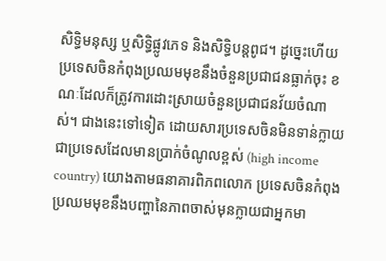សិទ្ធិមនុស្ស ឬសិទ្ធិផ្លូវភេទ និងសិទ្ធិបន្តពូជ។ ដូច្នេះហើយ ប្រទេសចិនកំពុងប្រឈមមុខនឹងចំនួនប្រជាជនធ្លាក់ចុះ ខណៈដែលក៏ត្រូវការដោះស្រាយចំនួនប្រជាជនវ័យចំណាស់។ ជាងនេះទៅទៀត ដោយសារប្រទេសចិនមិនទាន់ក្លាយជាប្រទេសដែលមានប្រាក់ចំណូលខ្ពស់ (high income country) យោងតាមធនាគារពិភពលោក ប្រទេសចិនកំពុងប្រឈមមុខនឹងបញ្ហានៃភាពចាស់មុនក្លាយជាអ្នកមា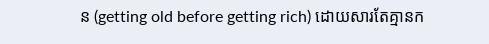ន (getting old before getting rich) ដោយសារតែគ្មានក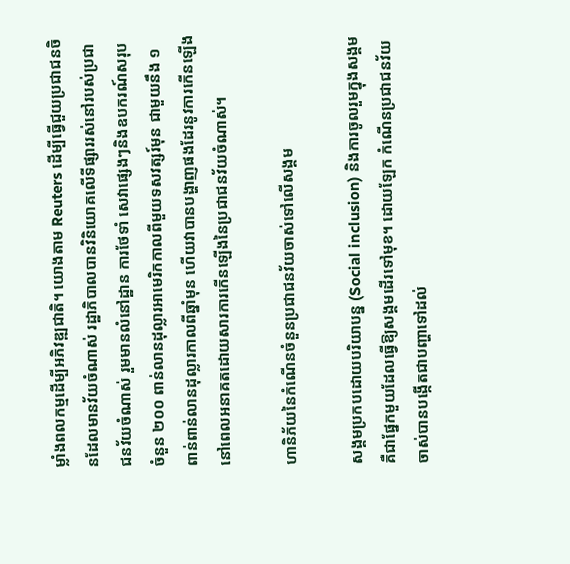ម្លាំងពលកម្មដើម្បីអភិវឌ្ឍជាតិ។ យោងតាម Reuters ដើម្បីធ្វើជួយប្រជាជនចិនដែលមានវ័យចំណាស់ រដ្ឋាភិបាលបានវិនិយោគលើទីផ្សាររស់នៅរបស់ប្រជាជនវ័យចំណាស់ រួមមានលំនៅដ្ឋាន ការថែទាំ សេវាផ្សេងៗនិងឧបករណ៍សរុបចំនួន ២០០ ពាន់លានដុល្លារអាមេរិកកាលពីមួយទសវត្សរ៍មុន ជាមួយនឹង ១ ពាន់ពាន់លានដុល្លារកាលពីឆ្នាំមុន ហើយវាបានបង្ហាញផងដែរនូវការកើនឡើងនៅពេលអនាគតដោយសារការកើនឡើងនៃប្រជាជនវ័យចំណាស់។

ហានិភ័យនៃកំណើនចំនួនប្រជាជនវ័យចាស់ទៅលើសង្គម

សង្គមប្រកបដោយបរិយាបន្ន (Social inclusion) និងការចូលរួមក្នុងសង្គមគឺជាផ្នែកមួយដែលធ្វើឱ្យសង្គមដើរទៅមុខ។ ដោយឡែក កំណើនប្រជាជនវ័យចាស់បានបង្កើតជាបញ្ហាទៅដល់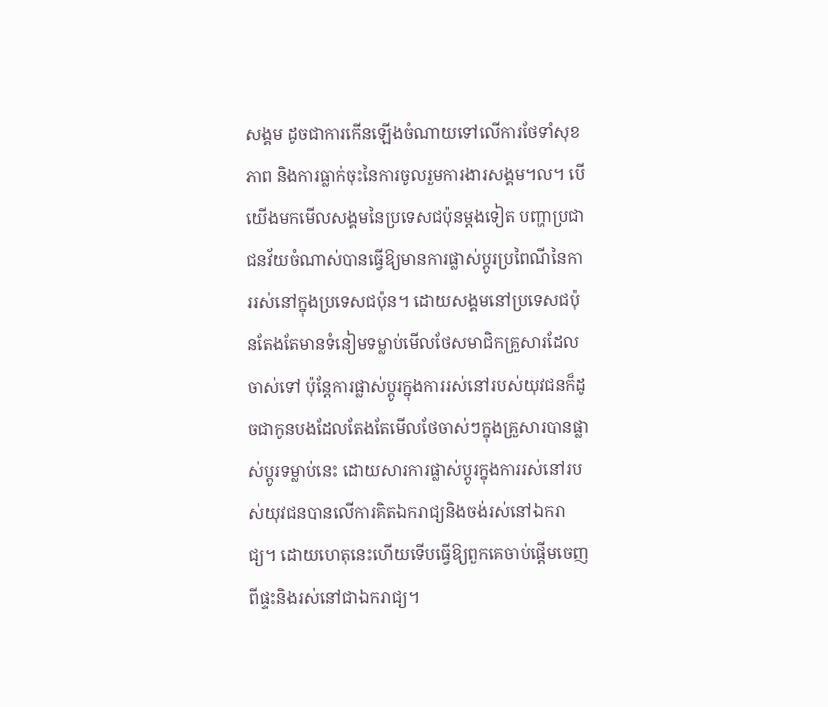សង្គម ដូចជាការកើនឡើងចំណាយទៅលើការថែទាំសុខភាព និងការធ្លាក់ចុះនៃការចូលរួមការងារសង្គម។ល។ បើយើងមកមើលសង្គមនៃប្រទេសជប៉ុនម្តងទៀត បញ្ហាប្រជាជនវ័យចំណាស់បានធ្វើឱ្យមានការផ្លាស់ប្តូរប្រពៃណីនៃការរស់នៅក្នុងប្រទេសជប៉ុន។ ដោយសង្គមនៅប្រទេសជប៉ុនតែងតែមានទំនៀមទម្លាប់មើលថែសមាជិកគ្រួសារដែលចាស់ទៅ ប៉ុន្តែការផ្លាស់ប្តូរក្នុងការរស់នៅរបស់យុវជនក៏ដូចជាកូនបងដែលតែងតែមើលថែចាស់ៗក្នុងគ្រួសារបានផ្លាស់ប្តូរទម្លាប់នេះ ដោយសារការផ្លាស់ប្តូរក្នុងការរស់នៅរបស់យុវជនបានលើការគិតឯករាជ្យនិងចង់រស់នៅឯករាជ្យ។ ដោយហេតុនេះហើយទើបធ្វើឱ្យពួកគេចាប់ផ្តើមចេញពីផ្ទះនិងរស់នៅជាឯករាជ្យ។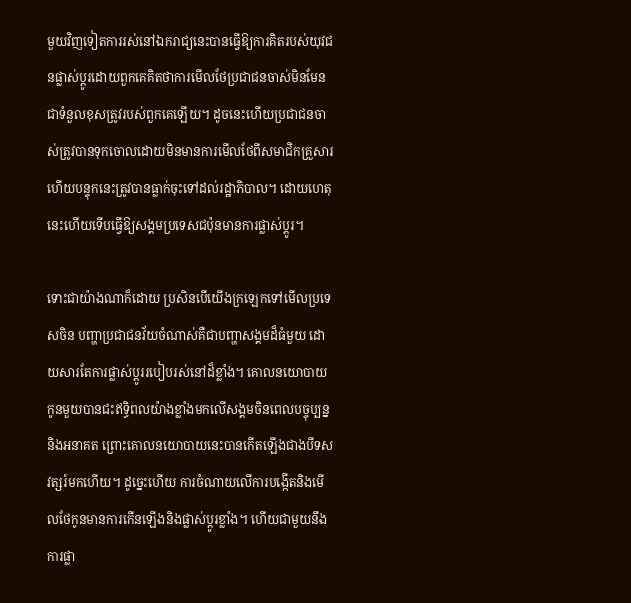មួយវិញទៀតការរស់នៅឯករាជ្យនេះបានធ្វើឱ្យការគិតរបស់យុវជនផ្លាស់ប្តូរដោយពួកគេគិតថាការមើលថែប្រជាជនចាស់មិនមែនជាទំនួលខុសត្រូវរបស់ពួកគេឡើយ។ ដូចនេះហើយប្រជាជនចាស់ត្រូវបានទុកចោលដោយមិនមានការមើលថែពីសមាជិកគ្រួសារហើយបន្ទុកនេះត្រូវបានធ្លាក់ចុះទៅដល់រដ្ឋាភិបាល។ ដោយហេតុនេះហើយទើបធ្វើឱ្យសង្គមប្រទេសជប៉ុនមានការផ្លាស់ប្តូរ។

ទោះជាយ៉ាងណាក៏ដោយ ប្រសិនបើយើងក្រឡេកទៅមើលប្រទេសចិន បញ្ហាប្រជាជនវ័យចំណាស់គឺជាបញ្ហាសង្គមដ៏ធំមួយ ដោយសារតែការផ្លាស់ប្តូររបៀបរស់នៅដ៏ខ្លាំង។ គោលនយោបាយកូនមួយបានជះឥទ្ធិពលយ៉ាងខ្លាំងមកលើសង្គមចិនពេលបច្ចុប្បន្ននិងអនាគត ព្រោះគោលនយោបាយនេះបានកើតឡើងជាងបីទសវត្សរ៍មកហើយ។ ដូច្នេះហើយ ការចំណាយលើការបង្កើតនិងមើលថែកូនមានការកើនឡើងនិងផ្លាស់ប្តូរខ្លាំង។ ហើយជាមួយនឹងការផ្លា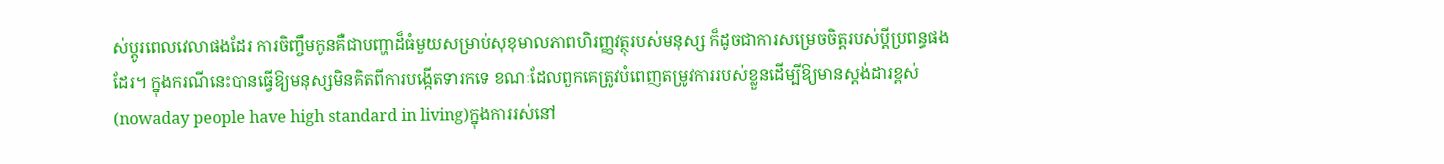ស់ប្តូរពេលវេលាផងដែរ ការចិញ្ចឹមកូនគឺជាបញ្ហាដ៏ធំមួយសម្រាប់សុខុមាលភាពហិរញ្ញវត្ថុរបស់មនុស្ស ក៏ដូចជាការសម្រេចចិត្តរបស់ប្តីប្រពន្ធផងដែរ។ ក្នុងករណីនេះបានធ្វើឱ្យមនុស្សមិនគិតពីការបង្កើតទារកទេ ខណៈដែលពួកគេត្រូវបំពេញតម្រូវការរបស់ខ្លួនដើម្បីឱ្យមានស្តង់ដារខ្ពស់ (nowaday people have high standard in living)ក្នុងការរស់នៅ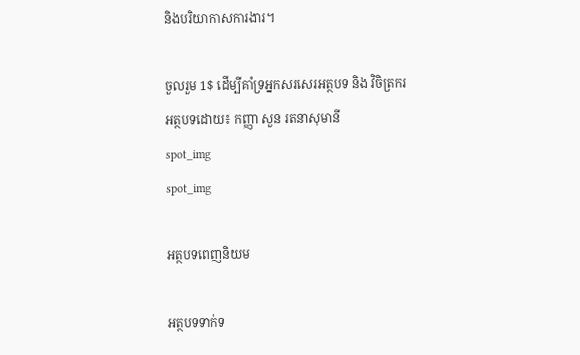និងបរិយាកាសការងារ។

ចួលរួម 1$ ដើម្បីគាំទ្រអ្នកសរសេរអត្ថបទ និង វិចិត្រករ
អត្ថបទដោយ៖ កញ្ញា សួន រតនាសុមានី
spot_img
spot_img

អត្ថបទពេញនិយម

អត្ថបទទាក់ទ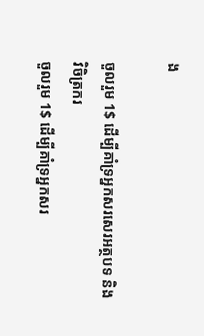ង

ចួលរួម 1$ ដើម្បីគាំទ្រអ្នកសរសេរអត្ថបទ និង វិចិត្រករ
ចួលរួម 1$ ដើម្បីគាំទ្រអ្នកសរ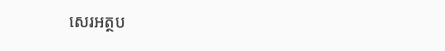សេរអត្ថប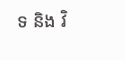ទ និង វិ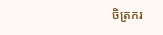ចិត្រករ